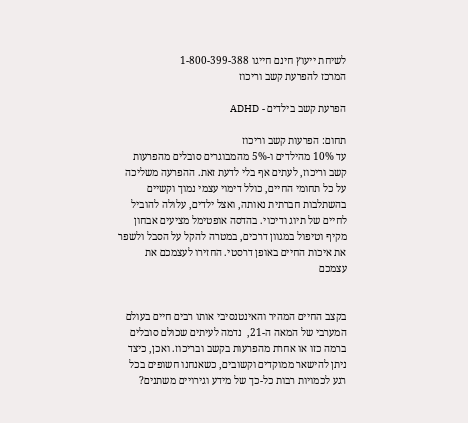לשיחת ייעוץ חינם חייגו 1-800-399-388
המרכז להפרעת קשב וריכוז

הפרעת קשב בילדים - ADHD

תחום: הפרעות קשב וריכוז
עד 10% מהילדים ו-5% מהמבוגרים סובלים מהפרעות קשב וריכוז, לעתים אף בלי לדעת זאת. ההפרעה משליכה על כל תחומי החיים, כולל דימוי עצמי נמוך וקשיים בהשתלבות חברתית נאותה, ואצל ילדים, עלולה להוביל לחיים של תיוג ודיכוי. בהדסה אופטימל מציעים אבחון מקיף וטיפול במגוון דרכים, במטרה להקל על הסבל ולשפר את איכות החיים באופן דרסטי. החזירו לעצמכם את עצמכם


בקצב החיים המהיר והאינטנסיבי אותו רבים חיים בעולם המערבי של המאה ה-21,  נדמה לעיתים שכולם סובלים ברמה כזו או אחרת מהפרעות בקשב ובריכוז. ואכן, כיצד ניתן להישאר ממוקדים וקשובים, כשאנחנו חשופים בכל רגע לכמויות רבות כל-כך של מידע וגירויים משתנים?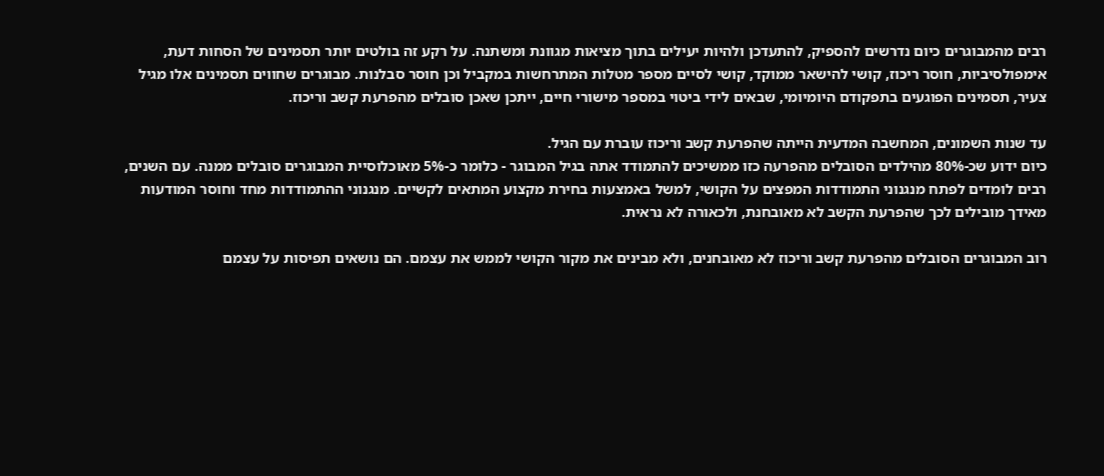רבים מהמבוגרים כיום נדרשים להספיק, להתעדכן ולהיות יעילים בתוך מציאות מגוונת ומשתנה. על רקע זה בולטים יותר תסמינים של הסחות דעת, אימפולסיביות, חוסר ריכוז, קושי להישאר ממוקד, קושי לסיים מספר מטלות המתרחשות במקביל וכן חוסר סבלנות. מבוגרים שחווים תסמינים אלו מגיל צעיר, תסמינים הפוגעים בתפקודם היומיומי, שבאים לידי ביטוי במספר מישורי חיים, ייתכן שאכן סובלים מהפרעת קשב וריכוז.

עד שנות השמונים, המחשבה המדעית הייתה שהפרעת קשב וריכוז עוברת עם הגיל.
כיום ידוע שכ-80% מהילדים הסובלים מהפרעה כזו ממשיכים להתמודד אתה בגיל המבוגר - כלומר כ-5% מאוכלוסיית המבוגרים סובלים ממנה. עם השנים, רבים לומדים לפתח מנגנוני התמודדות המפצים על הקושי, למשל באמצעות בחירת מקצוע המתאים לקשיים. מנגנוני ההתמודדות מחד וחוסר המודעות מאידך מובילים לכך שהפרעת הקשב לא מאובחנת, ולכאורה לא נראית.

רוב המבוגרים הסובלים מהפרעת קשב וריכוז לא מאובחנים, ולא מבינים את מקור הקושי לממש את עצמם. הם נושאים תפיסות על עצמם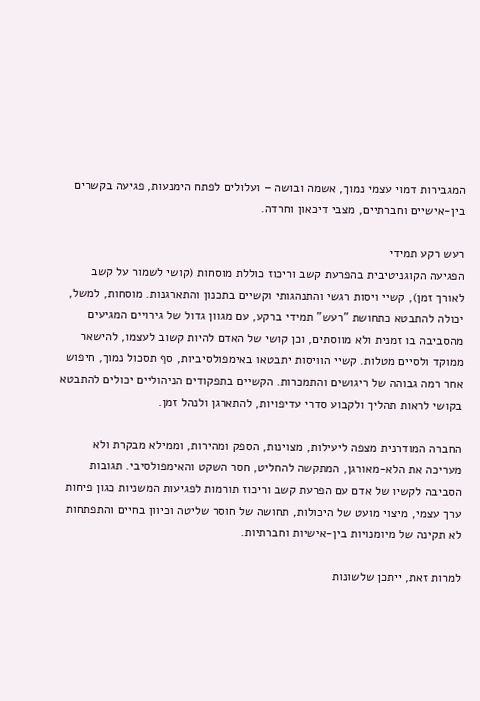המגבירות דמוי עצמי נמוך, אשמה ובושה – ועלולים לפתח הימנעות, פגיעה בקשרים בין-אישיים וחברתיים, מצבי דיכאון וחרדה.

רעש רקע תמידי
הפגיעה הקוגניטיבית בהפרעת קשב וריכוז כוללת מוסחות (קושי לשמור על קשב לאורך זמן), קשיי ויסות רגשי והתנהגותי וקשיים בתכנון והתארגנות. מוסחות, למשל, יכולה להתבטא כתחושת "רעש" תמידי ברקע, עם מגוון גדול של גירויים המגיעים מהסביבה בו זמנית ולא מווסתים, וכן קושי של האדם להיות קשוב לעצמו, להישאר ממוקד ולסיים מטלות. קשיי הוויסות יתבטאו באימפולסיביות, סף תסכול נמוך, חיפוש אחר רמה גבוהה של ריגושים והתמכרות. הקשיים בתפקודים הניהוליים יכולים להתבטא בקושי לראות תהליך ולקבוע סדרי עדיפויות, להתארגן ולנהל זמן.

החברה המודרנית מצפה ליעילות, מצוינות, הספק ומהירות, וממילא מבקרת ולא מעריכה את הלא-מאורגן, המתקשה להחליט, חסר השקט והאימפולסיבי. תגובות הסביבה לקשיו של אדם עם הפרעת קשב וריכוז תורמות לפגיעות המשניות כגון פיחות ערך עצמי, מיצוי מועט של היכולות, תחושה של חוסר שליטה וכיוון בחיים והתפתחות לא תקינה של מיומנויות בין-אישיות וחברתיות.

למרות זאת, ייתכן שלשונות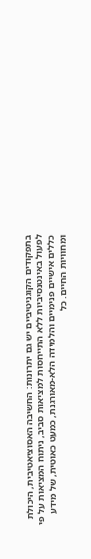בתפקודים הקוגניטיביים יש גם יתרונות: החשיבה האסוציאטיבית, היכולת לפעול באינטנסיביות ללא התייחסות למציאות סביב, ניתוח המציאות על פי כללים אישיים פנימיים והלמידה הלא-מאורגנת, כמעט כאוטית, של מידע ומחוויות החיים. כל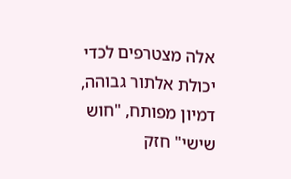אלה מצטרפים לכדי יכולת אלתור גבוהה, דמיון מפותח, "חוש שישי" חזק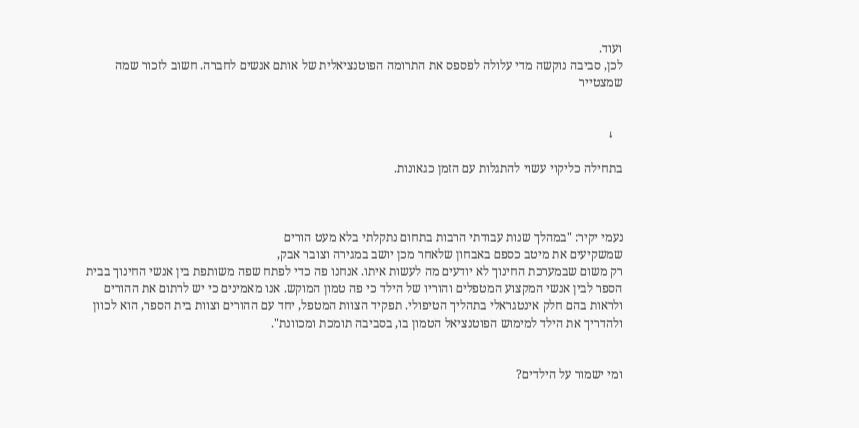ועוד.
לכן, סביבה נוקשה מדי עלולה לפספס את התרומה הפוטנציאלית של אותם אנשים לחברה. חשוב לזכור שמה שמצטייר


   ↓

בתחילה כליקוי עשוי להתגלות עם הזמן כגאונות.



נעמי יקיר: "במהלך שנות עבודתי הרבות בתחום נתקלתי בלא מעט הורים
שמשקיעים את מיטב כספם באבחון שלאחר מכן יושב במגירה וצובר אבק,
רק משום שבמערכת החינוך לא יודעים מה לעשות איתו. אנחנו פה כדי לפתח שפה משותפת בין אנשי החינוך בבית הספר לבין אנשי המקצוע המטפלים והוריו של הילד כי פה טמון המוקש. אנו מאמינים כי יש לרתום את ההורים ולראות בהם חלק אינטגראלי בתהליך הטיפולי. תפקיד הצוות המטפל, יחד עם ההורים וצוות בית הספר, הוא לכוון ולהדריך את הילד למימוש הפוטנציאל הטמון בו, בסביבה תומכת ומכוונת".


ומי ישמור על הילדים?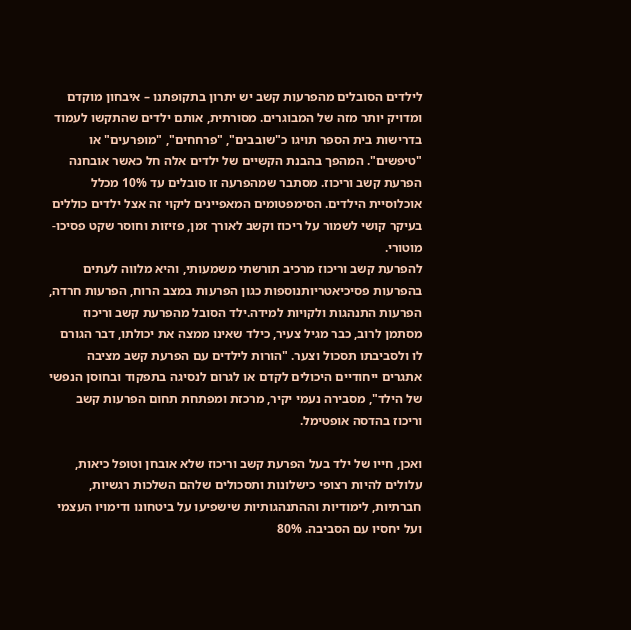לילדים הסובלים מהפרעות קשב יש יתרון בתקופתנו – איבחון מוקדם ומדויק יותר מזה של המבוגרים. מסורתית, אותם ילדים שהתקשו לעמוד בדרישות בית הספר תויגו כ"שובבים", "פרחחים", "מופרעים" או "טיפשים". המהפך בהבנת הקשיים של ילדים אלה חל כאשר אובחנה הפרעת קשב וריכוז. מסתבר שמהפרעה זו סובלים עד 10% מכלל אוכלוסיית הילדים. הסימפטומים המאפיינים ליקוי זה אצל ילדים כוללים בעיקר קושי לשמור על ריכוז וקשב לאורך זמן, פזיזות וחוסר שקט פסיכו- מוטורי.
להפרעת קשב וריכוז מרכיב תורשתי משמעותי, והיא מלווה לעתים בהפרעות פסיכיאטריותנוספות כגון הפרעות במצב הרוח, הפרעות חרדה, הפרעות התנהגות ולקויות למידה.ילד הסובל מהפרעת קשב וריכוז מסתמן לרוב, כבר מגיל צעיר, כילד שאינו ממצה את יכולתו, דבר הגורם לו ולסביבתו תסכול וצער. "הורות לילדים עם הפרעת קשב מציבה אתגרים ייחודיים היכולים לקדם או לגרום לנסיגה בתפקוד ובחוסן הנפשי של הילד", מסבירה נעמי יקיר, מרכזת ומפתחת תחום הפרעות קשב וריכוז בהדסה אופטימל.

ואכן, חייו של ילד בעל הפרעת קשב וריכוז שלא אובחן וטופל כיאות, עלולים להיות רצופי כישלונות ותסכולים שלהם השלכות רגשיות, חברתיות, לימודיות וההתנהגותיות שישפיעו על ביטחונו ודימויו העצמי ועל יחסיו עם הסביבה. 80%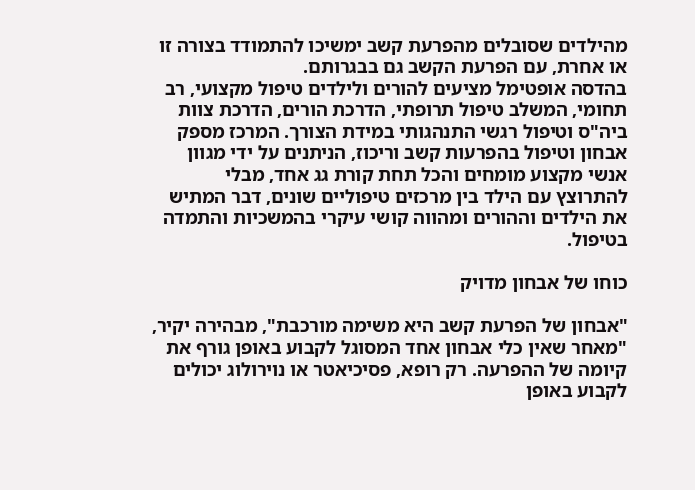מהילדים שסובלים מהפרעת קשב ימשיכו להתמודד בצורה זו או אחרת, עם הפרעת הקשב גם בבגרותם.
בהדסה אופטימל מציעים להורים ולילדים טיפול מקצועי, רב תחומי, המשלב טיפול תרופתי, הדרכת הורים, הדרכת צוות ביה"ס וטיפול רגשי התנהגותי במידת הצורך. המרכז מספק אבחון וטיפול בהפרעות קשב וריכוז, הניתנים על ידי מגוון אנשי מקצוע מומחים והכל תחת קורת גג אחד, מבלי להתרוצץ עם הילד בין מרכזים טיפוליים שונים, דבר המתיש את הילדים וההורים ומהווה קושי עיקרי בהמשכיות והתמדה בטיפול.

כוחו של אבחון מדויק

"אבחון של הפרעת קשב היא משימה מורכבת", מבהירה יקיר, "מאחר שאין כלי אבחון אחד המסוגל לקבוע באופן גורף את קיומה של ההפרעה. רק רופא, פסיכיאטר או נוירולוג יכולים לקבוע באופן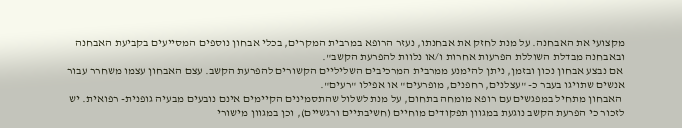מקצועי את האבחנה. על מנת לחזק את אבחנתו, נעזר הרופא במרבית המקרים, בכלי אבחון נוספים המסייעים בקביעת האבחנה ובאבחנה מבדלת השוללת הפרעות אחרות ו/או נלוות להפרעת הקשב".
 אם נבצע אבחון נכון ובזמן, ניתן להימנע ממרבית המרכיבים השליליים הקשורים להפרעת הקשב. עצם האבחון עצמו משחרר עבור אנשים שתויגו בעבר כ- "עצלנים, רחפנים, מופרעים" או אפילו "רעים".
 האבחון מתחיל במפגשים עם רופא מומחה בתחום, על מנת לשלול שהתסמינים הקיימים אינם נובעים מבעיה גופנית- רפואית. יש לזכור כי הפרעת הקשב נוגעת במגוון תפקודים מוחיים (חשיבתיים ורגשיים), וכן במגוון מישורי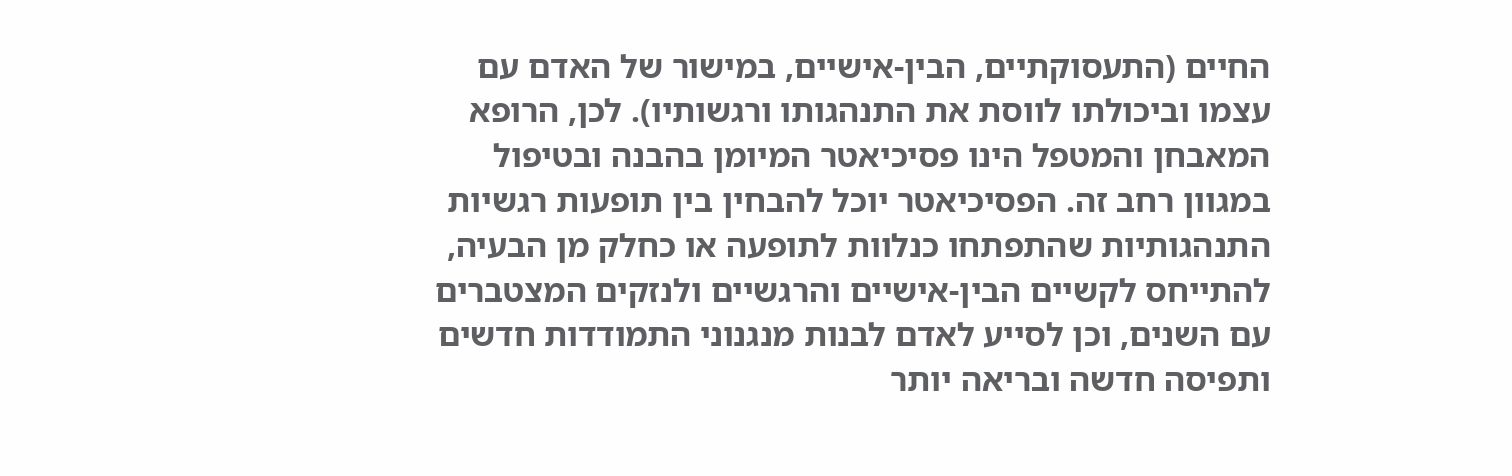החיים (התעסוקתיים, הבין-אישיים, במישור של האדם עם עצמו וביכולתו לווסת את התנהגותו ורגשותיו). לכן, הרופא המאבחן והמטפל הינו פסיכיאטר המיומן בהבנה ובטיפול במגוון רחב זה. הפסיכיאטר יוכל להבחין בין תופעות רגשיות התנהגותיות שהתפתחו כנלוות לתופעה או כחלק מן הבעיה, להתייחס לקשיים הבין-אישיים והרגשיים ולנזקים המצטברים עם השנים, וכן לסייע לאדם לבנות מנגנוני התמודדות חדשים ותפיסה חדשה ובריאה יותר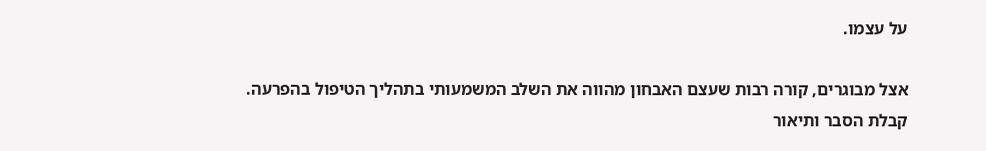על עצמו.

אצל מבוגרים, קורה רבות שעצם האבחון מהווה את השלב המשמעותי בתהליך הטיפול בהפרעה. קבלת הסבר ותיאור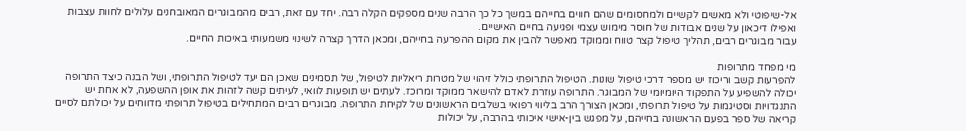אל-שיפוטי ולא מאשים לקשיים ולמחסומים שהם חווים בחייהם במשך כל כך הרבה שנים מספקים הקלה רבה. יחד עם זאת, רבים מהמבוגרים המאובחנים עלולים לחוות עצבות ואפילו דיכאון על שנים אבודות של חוסר מימוש עצמי ופגיעה בחיים האישיים.
עבור מבוגרים רבים, תהליך טיפול קצר טווח וממוקד מאפשר להבין את מקום ההפרעה בחייהם, ומכאן הדרך קצרה לשינוי משמעותי באיכות החיים.

מי מפחד מתרופות
להפרעות קשב וריכוז יש מספר דרכי טיפול שונות. הטיפול התרופתי כולל זיהוי של מטרות ריאליות לטיפול, של תסמינים שאכן הם יעד לטיפול התרופתי, ושל הבנה כיצד התרופה יכולה להשפיע על התפקוד היומיומי של המבוגר. התרופה עוזרת לאדם להישאר ממוקד ומרוכז. לעתים יש תופעות לוואי, לעיתים קשה לזהות את אופן ההשפעה, לא אחת יש התנגדויות וסטיגמות על טיפול תרופתי, ומכאן הצורך הרב בליווי רפואי בשלבים הראשונים של לקיחת התרופה. מבוגרים רבים המתחילים בטיפול תרופתי מדווחים על יכולתם לסיים קריאה של ספר בפעם הראשונה בחייהם, על מפגש בין-אישי איכותי בהרבה, על יכולות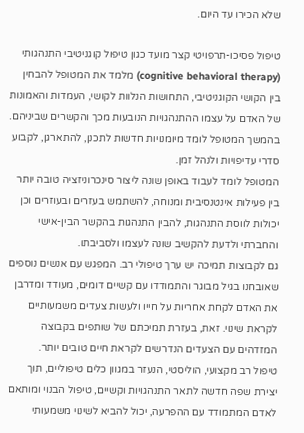שלא הכירו עד היום.

טיפול פסיכו-תרפויטי קצר מועד כגון טיפול קוגניטיבי התנהגותי (cognitive behavioral therapy) מלמד את המטופל להבחין בין הקושי הקוגניטיבי, התחושות הנלוות לקושי, העמדות והאמונות של האדם על עצמו ההתנהגויות הנובעות מכך והקשרים שביניהם. בהמשך המטופל לומד מיומנויות חדשות לתכנן, להתארגן, לקבוע סדרי עדיפויות ולנהל זמן.
המטופל לומד לעבוד באופן שונה ליצור סינכרוניזציה טובה יותר בין פעילות אינטנסיבית ומנוחה, להשתמש בעזרים ובעוזרים וכן יכולות לווסת התנהגות, להבין התנהגות בהקשר הבין-אישי והחברתי ולדעת להקשיב שונה לעצמו ולסביבתו.
גם לקבוצות תמיכה יש ערך טיפולי רב. המפגש עם אנשים נוספים שאובחנו בגיל מבוגר והתמודדו עם קשיים דומים, מעודד ומדרבן את האדם לקחת אחריות על חייו ולעשות צעדים משמעותיים לקראת שינוי. זאת, בעזרת תמיכתם של שותפים בקבוצה המזדהים עם הצעדים הנדרשים לקראת חיים טובים יותר.
טיפול רב מקצועי, הוליסטי, הנעזר במגוון כלים טיפוליים, תוך יצירת שפה חדשה לתאר התנהגויות וקשיים, טיפול הבנוי ומותאם לאדם המתמודד עם ההפרעה, יכול להביא לשינוי משמעותי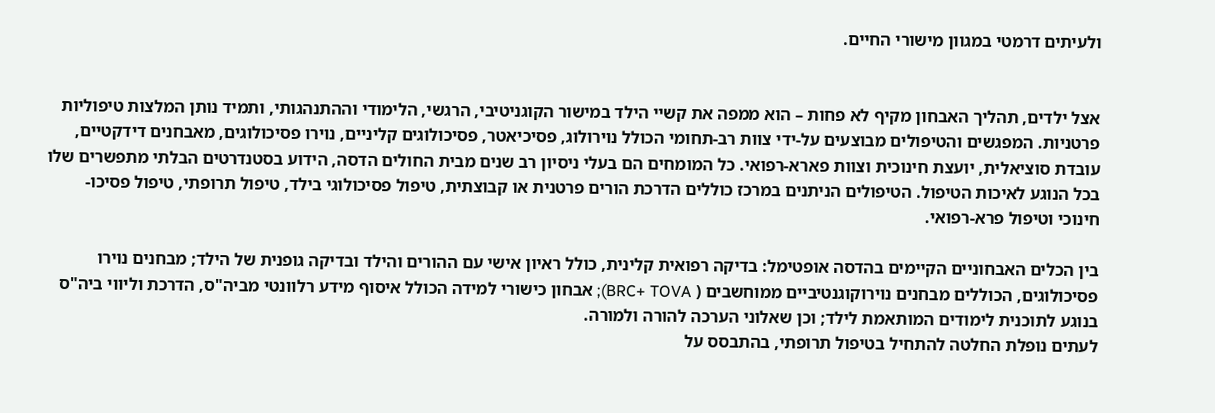ולעיתים דרמטי במגוון מישורי החיים.


אצל ילדים, תהליך האבחון מקיף לא פחות – הוא ממפה את קשיי הילד במישור הקוגניטיבי, הרגשי, הלימודי וההתנהגותי, ותמיד נותן המלצות טיפוליות פרטניות. המפגשים והטיפולים מבוצעים על-ידי צוות רב-תחומי הכולל נוירולוג, פסיכיאטר, פסיכולוגים קליניים, נוירו פסיכולוגים, מאבחנים דידקטיים, עובדת סוציאלית, יועצת חינוכית וצוות פארא-רפואי. כל המומחים הם בעלי ניסיון רב שנים מבית החולים הדסה, הידוע בסטנדרטים הבלתי מתפשרים שלו בכל הנוגע לאיכות הטיפול. הטיפולים הניתנים במרכז כוללים הדרכת הורים פרטנית או קבוצתית, טיפול פסיכולוגי בילד, טיפול תרופתי, טיפול פסיכו- חינוכי וטיפול פרא-רפואי.

בין הכלים האבחוניים הקיימים בהדסה אופטימל: בדיקה רפואית קלינית, כולל ראיון אישי עם ההורים והילד ובדיקה גופנית של הילד; מבחנים נוירו פסיכולוגים, הכוללים מבחנים נוירוקוגנטיביים ממוחשבים ( BRC+ TOVA); אבחון כישורי למידה הכולל איסוף מידע רלוונטי מביה"ס, הדרכת וליווי ביה"ס בנוגע לתוכנית לימודים המותאמת לילד; וכן שאלוני הערכה להורה ולמורה.
לעתים נופלת החלטה להתחיל בטיפול תרופתי, בהתבסס על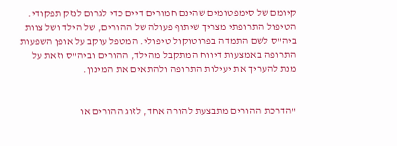קיומם של סימפטומים שהינם חמורים דיים כדי לגרום לנזק תפקודי. הטיפול התרופתי מצריך שיתוף פעולה של ההורים, של הילד ושל צוות ביה"ס לשם התמדה בפרוטוקול טיפולי. המטפל עוקב על אופן השפעות התרופה באמצעות דיווח המתקבל מהילד, ההורים וביה"ס וזאת על מנת להעריך את יעילות התרופה ולהתאים את המינון.


"הדרכת ההורים מתבצעת להורה אחד, לזוג ההורים או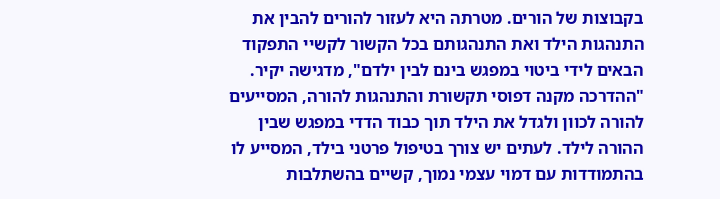בקבוצות של הורים. מטרתה היא לעזור להורים להבין את התנהגות הילד ואת התנהגותם בכל הקשור לקשיי התפקוד הבאים לידי ביטוי במפגש בינם לבין ילדם", מדגישה יקיר. "ההדרכה מקנה דפוסי תקשורת והתנהגות להורה, המסייעים להורה לכוון ולגדל את הילד תוך כבוד הדדי במפגש שבין ההורה לילד. לעתים יש צורך בטיפול פרטני בילד, המסייע לו בהתמודדות עם דמוי עצמי נמוך, קשיים בהשתלבות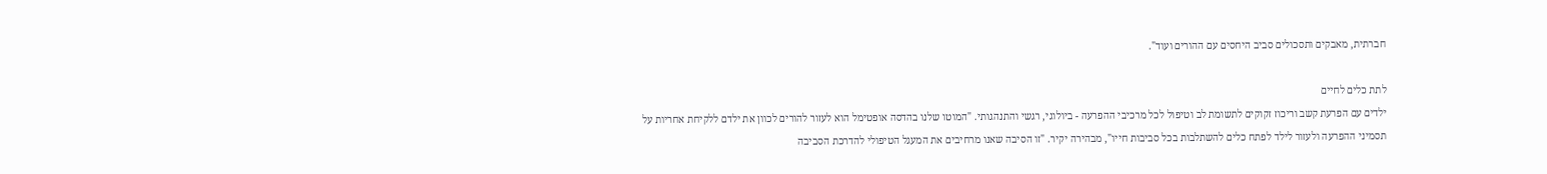חברתית, מאבקים ותסכולים סביב היחסים עם ההורים ועוד".

לתת כלים לחיים
ילדים עם הפרעת קשב וריכוז זקוקים לתשומת לב וטיפול לכל מרכיבי ההפרעה - ביולוגי, רגשי והתנהגותי. "המוטו שלנו בהדסה אופטימל הוא לעזור להורים לכוון את ילדם ללקיחת אחריות על תסמיני ההפרעה ולעזור לילד לפתח כלים להשתלבות בכל סביבות חייו", מבהירה יקיר. "זו הסיבה שאנו מרחיבים את המעגל הטיפולי להדרכת הסביבה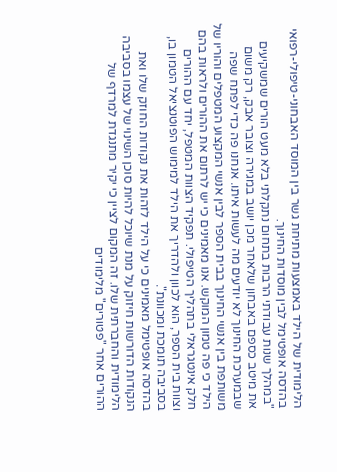הלימודית של הילד באמצעות מתיחת גשר בין המוסד האבחוני-טיפולי-רפואי בהדסה אופטימל לבין מוסדות החינוך.
"במהלך שנות עבודתי הרבות בתחום נתקלתי בלא מעט הורים שמשקיעים את מיטב כספם באבחון שלאחר מכן יושב במגירה וצובר אבק, רק משום שבמערכת החינוך לא יודעים מה לעשות איתו. אנחנו פה כדי לפתח שפה משותפת בין אנשי החינוך בבית הספר לבין אנשי המקצוע המטפלים והוריו של הילד כי פה טמון המוקש. אנו מאמינים כי יש לרתום את ההורים ולראות בהם חלק אינטגראלי בתהליך הטיפולי. תפקיד הצוות המטפל, יחד עם ההורים וצוות בית הספר, הוא לכוון ולהדריך את הילד למימוש הפוטנציאל הטמון בו, בסביבה תומכת ומכוונת".
בהדסה אופטימל מאמינים כי על הילד לזהות את נקודות החוזק שלו ואת הנקודות הדורשות חיזוק על מנת שיוכל להיות סוכן השינוי של עצמו בסביבה הלימודית והחברתית שלו. זה המקום לציין כי יקיר מתנגדת למרדף של ההורים אחר "פטורים" מלימודים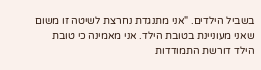בשביל הילדים. "אני מתנגדת נחרצת לשיטה זו משום שאני מעוניינת בטובת הילד. אני מאמינה כי טובת הילד דורשת התמודדות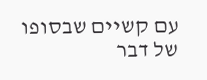עם קשיים שבסופו של דבר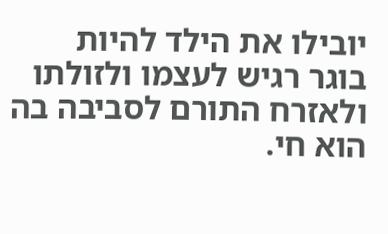יובילו את הילד להיות בוגר רגיש לעצמו ולזולתו ולאזרח התורם לסביבה בה הוא חי.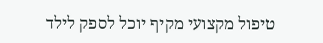טיפול מקצועי מקיף יוכל לספק לילד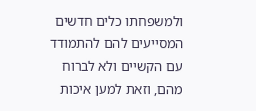ולמשפחתו כלים חדשים המסייעים להם להתמודד עם הקשיים ולא לברוח מהם, וזאת למען איכות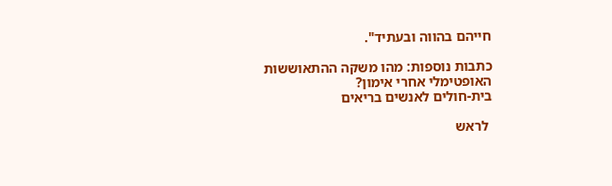חייהם בהווה ובעתיד".

כתבות נוספות: מהו משקה ההתאוששות
האופטימלי אחרי אימון?
בית-חולים לאנשים בריאים

 לראש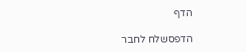הדף

הדפסשלח לחבר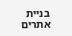בניית אתרים